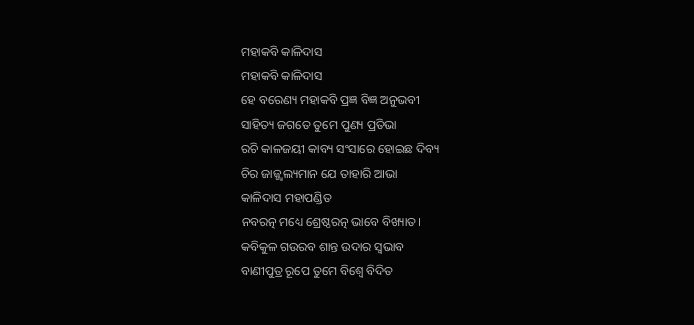ମହାକବି କାଳିଦାସ
ମହାକବି କାଳିଦାସ
ହେ ବରେଣ୍ୟ ମହାକବି ପ୍ରଜ୍ଞ ବିଜ୍ଞ ଅନୁଭବୀ
ସାହିତ୍ୟ ଜଗତେ ତୁମେ ପୁଣ୍ୟ ପ୍ରତିଭା
ରଚି କାଳଜୟୀ କାବ୍ୟ ସଂସାରେ ହୋଇଛ ଦିବ୍ୟ
ଚିର ଜାଜ୍ଜ୍ୱଲ୍ୟମାନ ଯେ ତାହାରି ଆଭା
କାଳିଦାସ ମହାପଣ୍ଡିତ
ନବରତ୍ନ ମଧ୍ୟେ ଶ୍ରେଷ୍ଠରତ୍ନ ଭାବେ ବିଖ୍ୟାତ।
କବିକୁଳ ଗଉରବ ଶାନ୍ତ ଉଦାର ସ୍ଵଭାବ
ବାଣୀପୁତ୍ର ରୂପେ ତୁମେ ବିଶ୍ଵେ ବିଦିତ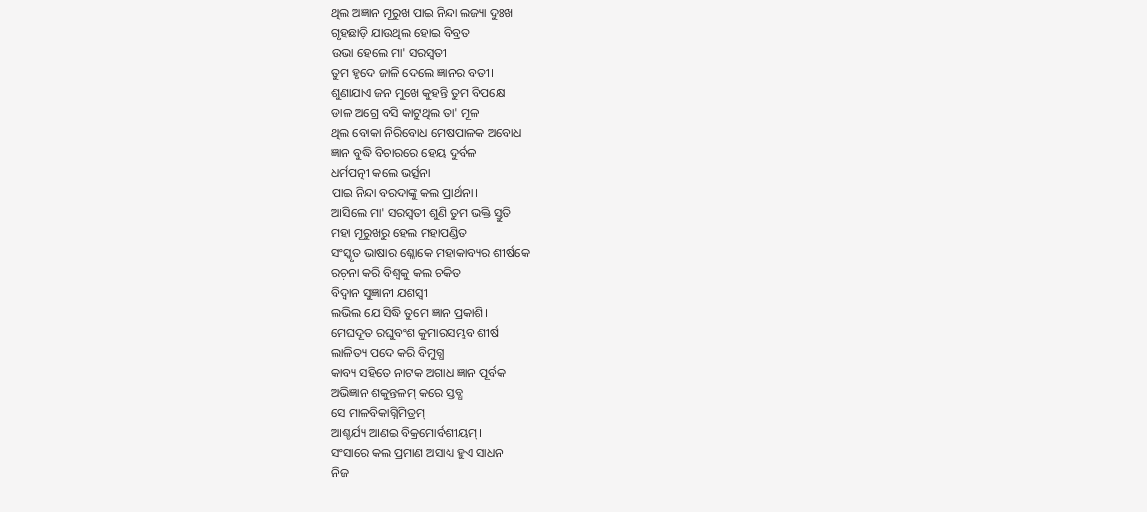ଥିଲ ଅଜ୍ଞାନ ମୂରୁଖ ପାଇ ନିନ୍ଦା ଲଜ୍ୟା ଦୁଃଖ
ଗୃହଛାଡ଼ି ଯାଉଥିଲ ହୋଇ ବିବ୍ରତ
ଉଭା ହେଲେ ମା' ସରସ୍ଵତୀ
ତୁମ ହୃଦେ ଜାଳି ଦେଲେ ଜ୍ଞାନର ବତୀ।
ଶୁଣାଯାଏ ଜନ ମୁଖେ କୁହନ୍ତି ତୁମ ବିପକ୍ଷେ
ଡାଳ ଅଗ୍ରେ ବସି କାଟୁଥିଲ ତା' ମୂଳ
ଥିଲ ବୋକା ନିରିବୋଧ ମେଷପାଳକ ଅବୋଧ
ଜ୍ଞାନ ବୁଦ୍ଧି ବିଚାରରେ ହେୟ ଦୁର୍ବଳ
ଧର୍ମପତ୍ନୀ କଲେ ଭର୍ତ୍ସନା
ପାଇ ନିନ୍ଦା ବରଦାଙ୍କୁ କଲ ପ୍ରାର୍ଥନା।
ଆସିଲେ ମା' ସରସ୍ଵତୀ ଶୁଣି ତୁମ ଭକ୍ତି ସ୍ତୁତି
ମହା ମୂରୁଖରୁ ହେଲ ମହାପଣ୍ଡିତ
ସଂସ୍କୃତ ଭାଷାର ଶ୍ଳୋକେ ମହାକାବ୍ୟର ଶୀର୍ଷକେ
ରଚ଼ନା କରି ବିଶ୍ୱକୁ କଲ ଚକିତ
ବିଦ୍ୱାନ ସୁଜ୍ଞାନୀ ଯଶସ୍ଵୀ
ଲଭିଲ ଯେ ସିଦ୍ଧି ତୁମେ ଜ୍ଞାନ ପ୍ରକାଶି।
ମେଘଦୂତ ରଘୁବଂଶ କୁମାରସମ୍ଭବ ଶୀର୍ଷ
ଲାଳିତ୍ୟ ପଦେ କରି ବିମୁଗ୍ଧ
କାବ୍ୟ ସହିତେ ନାଟକ ଅଗାଧ ଜ୍ଞାନ ପୂର୍ବକ
ଅଭିଜ୍ଞାନ ଶକୁନ୍ତଳମ୍ କରେ ସ୍ତବ୍ଧ
ସେ ମାଳବିକାଗ୍ନିମିତ୍ରମ୍
ଆଶ୍ଚର୍ଯ୍ୟ ଆଣଇ ବିକ୍ରମୋର୍ବଶୀୟମ୍।
ସଂସାରେ କଲ ପ୍ରମାଣ ଅସାଧ୍ୟ ହୁଏ ସାଧନ
ନିଜ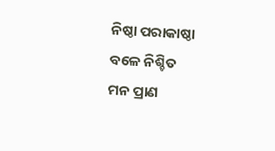ନିଷ୍ଠା ପରାକାଷ୍ଠା ବଳେ ନିଶ୍ଚିତ
ମନ ପ୍ରାଣ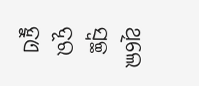ଥିଲେ ସ୍ଵଚ୍ଛ ଦୂର ହୁଏ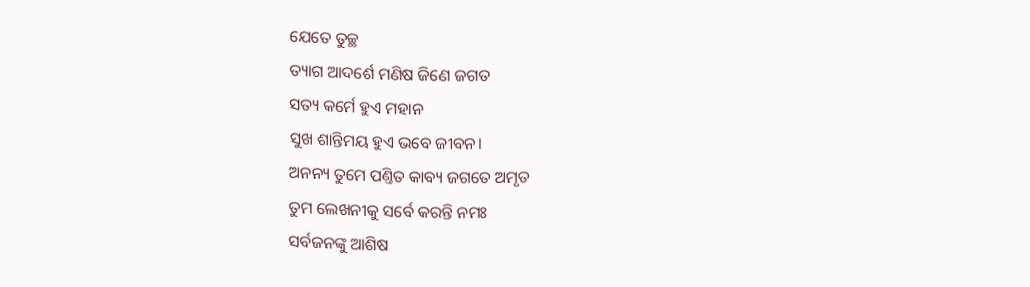ଯେତେ ତୁଚ୍ଛ
ତ୍ୟାଗ ଆଦର୍ଶେ ମଣିଷ ଜିଣେ ଜଗତ
ସତ୍ୟ କର୍ମେ ହୁଏ ମହାନ
ସୁଖ ଶାନ୍ତିମୟ ହୁଏ ଭବେ ଜୀବନ।
ଅନନ୍ୟ ତୁମେ ପଣ୍ତିତ କାବ୍ୟ ଜଗତେ ଅମୃତ
ତୁମ ଲେଖନୀକୁ ସର୍ବେ କରନ୍ତି ନମଃ
ସର୍ବଜନଙ୍କୁ ଆଶିଷ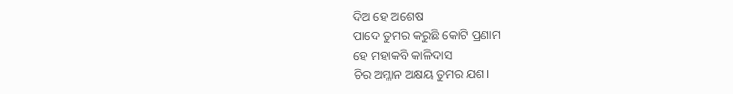ଦିଅ ହେ ଅଶେଷ
ପାଦେ ତୁମର କରୁଛି କୋଟି ପ୍ରଣାମ
ହେ ମହାକବି କାଳିଦାସ
ଚିର ଅମ୍ଳାନ ଅକ୍ଷୟ ତୁମର ଯଶ।